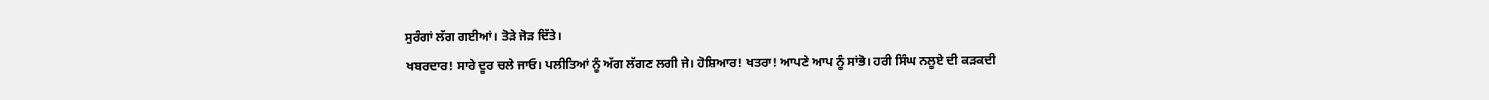ਸੁਰੰਗਾਂ ਲੱਗ ਗਈਆਂ। ਤੋੜੇ ਜੋੜ ਦਿੱਤੇ।
ਖਬਰਦਾਰ! ਸਾਰੇ ਦੂਰ ਚਲੇ ਜਾਓ। ਪਲੀਤਿਆਂ ਨੂੰ ਅੱਗ ਲੱਗਣ ਲਗੀ ਜੇ। ਹੋਸ਼ਿਆਰ! ਖਤਰਾ! ਆਪਣੇ ਆਪ ਨੂੰ ਸਾਂਭੋ। ਹਰੀ ਸਿੰਘ ਨਲੂਏ ਦੀ ਕੜਕਦੀ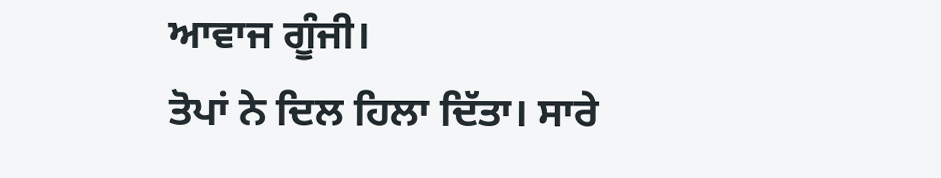ਆਵਾਜ ਗੂੰਜੀ।
ਤੋਪਾਂ ਨੇ ਦਿਲ ਹਿਲਾ ਦਿੱਤਾ। ਸਾਰੇ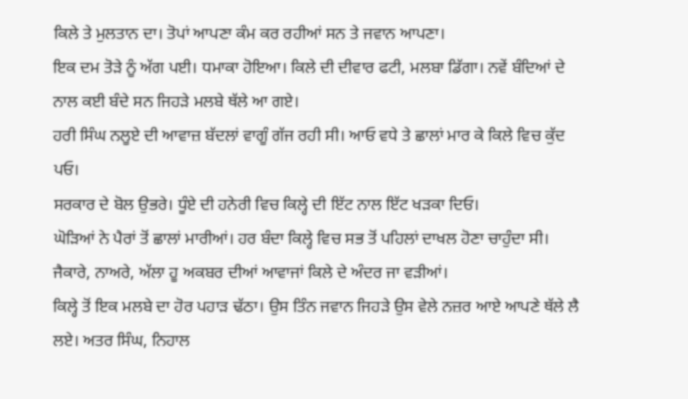ਕਿਲੇ ਤੇ ਮੁਲਤਾਨ ਦਾ। ਤੋਪਾਂ ਆਪਣਾ ਕੰਮ ਕਰ ਰਹੀਆਂ ਸਨ ਤੇ ਜਵਾਨ ਆਪਣਾ।
ਇਕ ਦਮ ਤੋੜੇ ਨੂੰ ਅੱਗ ਪਈ। ਧਮਾਕਾ ਹੋਇਆ। ਕਿਲੇ ਦੀ ਦੀਵਾਰ ਫਟੀ, ਮਲਬਾ ਡਿੱਗਾ। ਨਵੇਂ ਬੰਦਿਆਂ ਦੇ ਨਾਲ ਕਈ ਬੰਦੇ ਸਨ ਜਿਹੜੇ ਮਲਬੇ ਥੱਲੇ ਆ ਗਏ।
ਹਰੀ ਸਿੰਘ ਨਲੂਏ ਦੀ ਆਵਾਜ਼ ਬੱਦਲਾਂ ਵਾਗੂੰ ਗੱਜ ਰਹੀ ਸੀ। ਆਓ ਵਧੇ ਤੇ ਛਾਲਾਂ ਮਾਰ ਕੇ ਕਿਲੇ ਵਿਚ ਕੁੱਦ ਪਓ।
ਸਰਕਾਰ ਦੇ ਬੋਲ ਉਭਰੇ। ਧੂੰਏ ਦੀ ਹਨੇਰੀ ਵਿਚ ਕਿਲ੍ਹੇ ਦੀ ਇੱਟ ਨਾਲ ਇੱਟ ਖੜਕਾ ਦਿਓ।
ਘੋੜਿਆਂ ਨੇ ਪੈਰਾਂ ਤੋਂ ਛਾਲਾਂ ਮਾਰੀਆਂ। ਹਰ ਬੰਦਾ ਕਿਲ੍ਹੇ ਵਿਚ ਸਭ ਤੋਂ ਪਹਿਲਾਂ ਦਾਖਲ ਹੋਣਾ ਚਾਹੁੰਦਾ ਸੀ।
ਜੈਕਾਰੇ, ਨਾਅਰੇ, ਅੱਲਾ ਹੂ ਅਕਬਰ ਦੀਆਂ ਆਵਾਜਾਂ ਕਿਲੇ ਦੇ ਅੰਦਰ ਜਾ ਵੜੀਆਂ।
ਕਿਲ੍ਹੇ ਤੋਂ ਇਕ ਮਲਬੇ ਦਾ ਹੋਰ ਪਹਾੜ ਢੱਠਾ। ਉਸ ਤਿੰਨ ਜਵਾਨ ਜਿਹੜੇ ਉਸ ਵੇਲੇ ਨਜ਼ਰ ਆਏ ਆਪਣੇ ਥੱਲੇ ਲੈ ਲਏ। ਅਤਰ ਸਿੰਘ, ਨਿਹਾਲ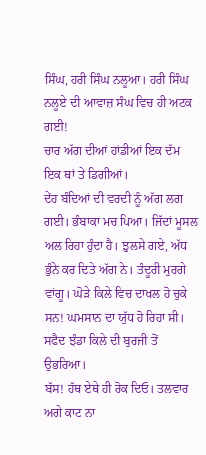ਸਿੰਘ, ਹਰੀ ਸਿੰਘ ਨਲੂਆ। ਹਰੀ ਸਿੰਘ ਨਲੂਏ ਦੀ ਆਵਾਜ਼ ਸੰਘ ਵਿਚ ਹੀ ਅਟਕ ਗਈ!
ਚਾਰ ਅੱਗ ਦੀਆਂ ਹਾਂਡੀਆਂ ਇਕ ਦੱਮ ਇਕ ਥਾਂ ਤੇ ਡਿਗੀਆਂ।
ਦੇਂਹ ਬੰਦਿਆਂ ਦੀ ਵਰਦੀ ਨੂੰ ਅੱਗ ਲਗ ਗਈ। ਭੰਬਾਕਾ ਮਚ ਪਿਆ। ਜਿੱਦਾਂ ਮੂਸਲ ਅਲ ਰਿਹਾ ਹੁੰਦਾ ਹੈ। ਝੁਲਸੇ ਗਏ, ਅੱਧ ਭੁੰਨੇ ਕਰ ਦਿਤੇ ਅੱਗ ਨੇ। ਤੰਦੂਰੀ ਮੁਰਗੇ ਵਾਂਗੂ। ਘੋੜੇ ਕਿਲੇ ਵਿਚ ਦਾਖਲ ਹੋ ਚੁਕੇ ਸਨ! ਘਮਸਾਨ ਦਾ ਯੁੱਧ ਹੋ ਰਿਹਾ ਸੀ।
ਸਫੈਦ ਝੰਡਾ ਕਿਲੇ ਦੀ ਬੁਰਜੀ ਤੋਂ ਉਭਰਿਆ।
ਬੱਸ! ਹੱਥ ਏਥੇ ਹੀ ਰੋਕ ਦਿਓ। ਤਲਵਾਰ ਅਗੇ ਕਾਟ ਨਾ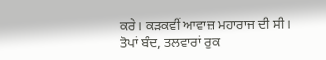ਕਰੇ। ਕੜਕਵੀਂ ਆਵਾਜ਼ ਮਹਾਰਾਜ ਦੀ ਸੀ।
ਤੋਪਾਂ ਬੰਦ, ਤਲਵਾਰਾਂ ਰੁਕ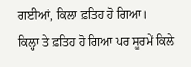ਗਈਆਂ, ਕਿਲਾ ਫ਼ਤਿਹ ਹੋ ਗਿਆ।
ਕਿਲ੍ਹਾ ਤੇ ਫ਼ਤਿਹ ਹੋ ਗਿਆ ਪਰ ਸੂਰਮੇਂ ਕਿਲੇ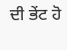ਦੀ ਭੇਂਟ ਹੋ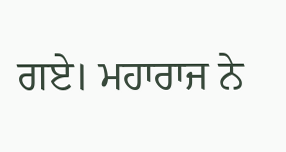ਗਏ। ਮਹਾਰਾਜ ਨੇ